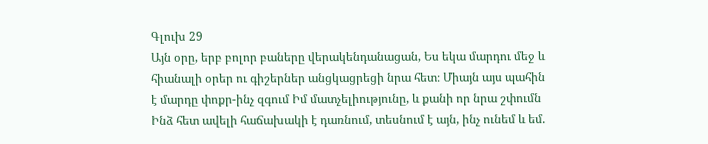Գլուխ 29
Այն օրը, երբ բոլոր բաները վերակենդանացան, Ես եկա մարդու մեջ և հիանալի օրեր ու գիշերներ անցկացրեցի նրա հետ։ Միայն այս պահին է մարդը փոքր-ինչ զգում Իմ մատչելիությունը, և քանի որ նրա շփումն Ինձ հետ ավելի հաճախակի է դառնում, տեսնում է այն, ինչ ունեմ և եմ.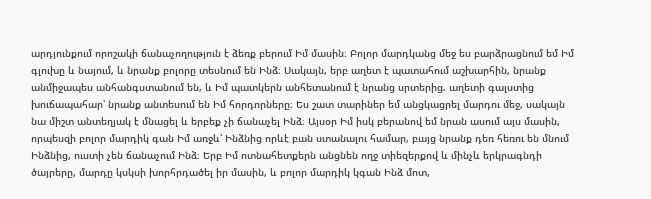արդյունքում որոշակի ճանաչողություն է ձեռք բերում Իմ մասին։ Բոլոր մարդկանց մեջ ես բարձրացնում եմ Իմ գլուխը և նայում, և նրանք բոլորը տեսնում են Ինձ։ Սակայն, երբ աղետ է պատահում աշխարհին, նրանք անմիջապես անհանգստանում են, և Իմ պատկերն անհետանում է նրանց սրտերից. աղետի գալստից խուճապահար՝ նրանք անտեսում են Իմ հորդորները։ Ես շատ տարիներ եմ անցկացրել մարդու մեջ, սակայն նա միշտ անտեղյակ է մնացել և երբեք չի ճանաչել Ինձ։ Այսօր Իմ իսկ բերանով եմ նրան ասում այս մասին, որպեսզի բոլոր մարդիկ գան Իմ առջև՝ Ինձնից որևէ բան ստանալու համար, բայց նրանք դեռ հեռու են մնում Ինձնից, ուստի չեն ճանաչում Ինձ։ Երբ Իմ ոտնահետքերն անցնեն ողջ տիեզերքով և մինչև երկրագնդի ծայրերը, մարդը կսկսի խորհրդածել իր մասին, և բոլոր մարդիկ կգան Ինձ մոտ,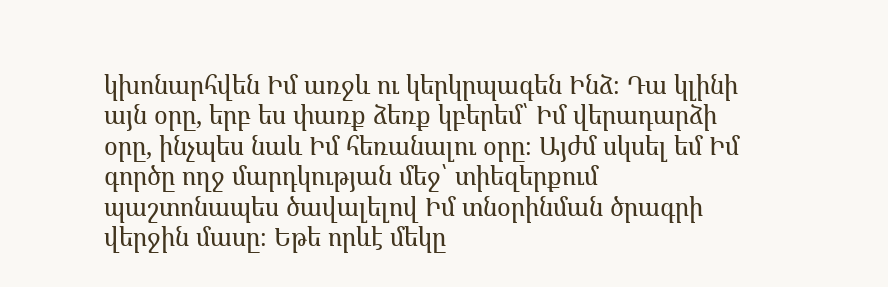կխոնարհվեն Իմ առջև ու կերկրպագեն Ինձ։ Դա կլինի այն օրը, երբ ես փառք ձեռք կբերեմ՝ Իմ վերադարձի օրը, ինչպես նաև Իմ հեռանալու օրը։ Այժմ սկսել եմ Իմ գործը ողջ մարդկության մեջ՝ տիեզերքում պաշտոնապես ծավալելով Իմ տնօրինման ծրագրի վերջին մասը։ Եթե որևէ մեկը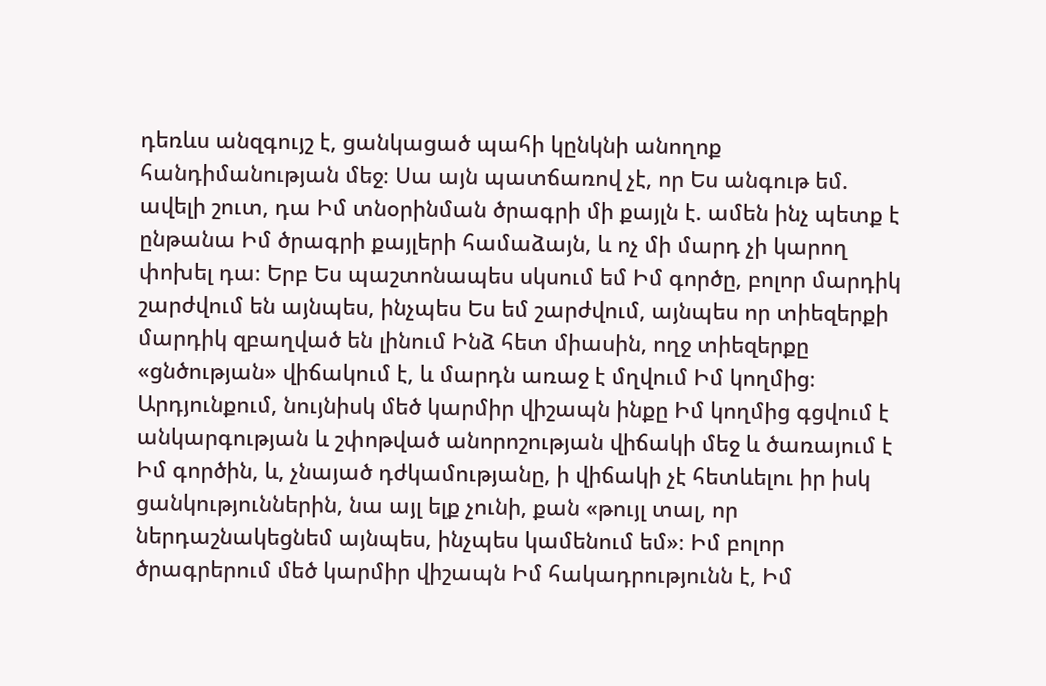դեռևս անզգույշ է, ցանկացած պահի կընկնի անողոք հանդիմանության մեջ։ Սա այն պատճառով չէ, որ Ես անգութ եմ. ավելի շուտ, դա Իմ տնօրինման ծրագրի մի քայլն է. ամեն ինչ պետք է ընթանա Իմ ծրագրի քայլերի համաձայն, և ոչ մի մարդ չի կարող փոխել դա։ Երբ Ես պաշտոնապես սկսում եմ Իմ գործը, բոլոր մարդիկ շարժվում են այնպես, ինչպես Ես եմ շարժվում, այնպես որ տիեզերքի մարդիկ զբաղված են լինում Ինձ հետ միասին, ողջ տիեզերքը «ցնծության» վիճակում է, և մարդն առաջ է մղվում Իմ կողմից։ Արդյունքում, նույնիսկ մեծ կարմիր վիշապն ինքը Իմ կողմից գցվում է անկարգության և շփոթված անորոշության վիճակի մեջ և ծառայում է Իմ գործին, և, չնայած դժկամությանը, ի վիճակի չէ հետևելու իր իսկ ցանկություններին, նա այլ ելք չունի, քան «թույլ տալ, որ ներդաշնակեցնեմ այնպես, ինչպես կամենում եմ»։ Իմ բոլոր ծրագրերում մեծ կարմիր վիշապն Իմ հակադրությունն է, Իմ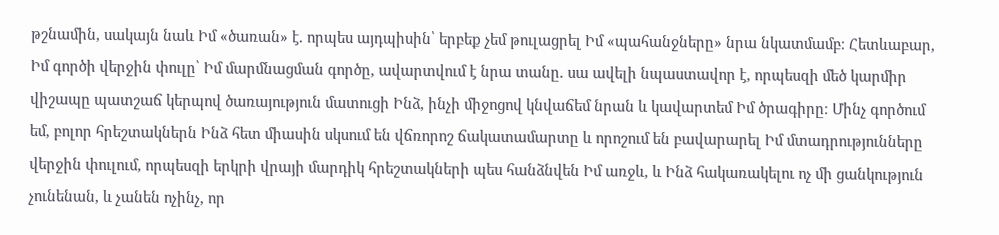թշնամին, սակայն նաև Իմ «ծառան» է. որպես այդպիսին՝ երբեք չեմ թուլացրել Իմ «պահանջները» նրա նկատմամբ։ Հետևաբար, Իմ գործի վերջին փուլը՝ Իմ մարմնացման գործը, ավարտվում է նրա տանը. սա ավելի նպաստավոր է, որպեսզի մեծ կարմիր վիշապը պատշաճ կերպով ծառայություն մատուցի Ինձ, ինչի միջոցով կնվաճեմ նրան և կավարտեմ Իմ ծրագիրը։ Մինչ գործում եմ, բոլոր հրեշտակներն Ինձ հետ միասին սկսում են վճռորոշ ճակատամարտը և որոշում են բավարարել Իմ մտադրությունները վերջին փուլում, որպեսզի երկրի վրայի մարդիկ հրեշտակների պես հանձնվեն Իմ առջև, և Ինձ հակառակելու ոչ մի ցանկություն չունենան, և չանեն ոչինչ, որ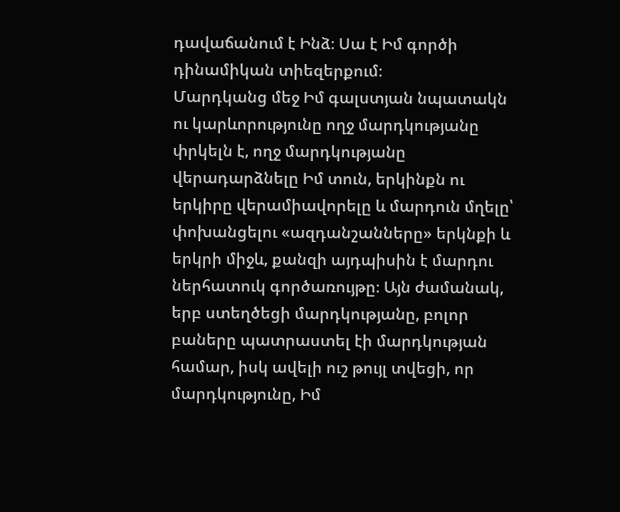դավաճանում է Ինձ։ Սա է Իմ գործի դինամիկան տիեզերքում։
Մարդկանց մեջ Իմ գալստյան նպատակն ու կարևորությունը ողջ մարդկությանը փրկելն է, ողջ մարդկությանը վերադարձնելը Իմ տուն, երկինքն ու երկիրը վերամիավորելը և մարդուն մղելը՝ փոխանցելու «ազդանշանները» երկնքի և երկրի միջև, քանզի այդպիսին է մարդու ներհատուկ գործառույթը։ Այն ժամանակ, երբ ստեղծեցի մարդկությանը, բոլոր բաները պատրաստել էի մարդկության համար, իսկ ավելի ուշ թույլ տվեցի, որ մարդկությունը, Իմ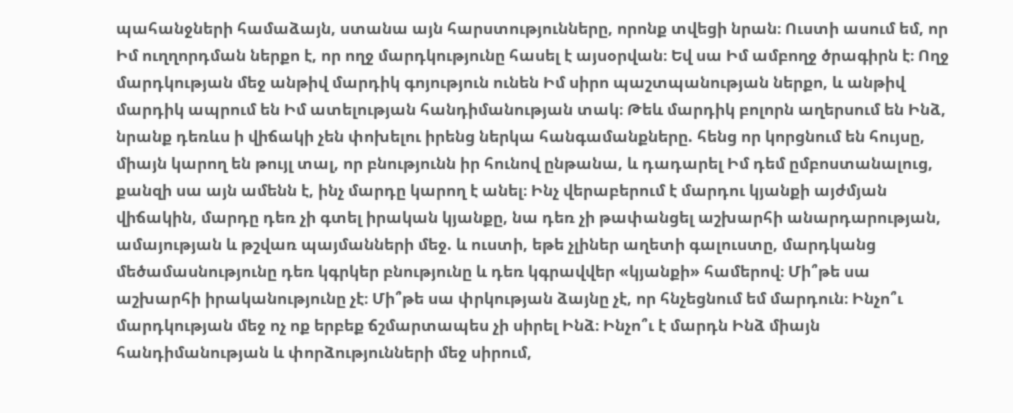պահանջների համաձայն, ստանա այն հարստությունները, որոնք տվեցի նրան։ Ուստի ասում եմ, որ Իմ ուղղորդման ներքո է, որ ողջ մարդկությունը հասել է այսօրվան։ Եվ սա Իմ ամբողջ ծրագիրն է։ Ողջ մարդկության մեջ անթիվ մարդիկ գոյություն ունեն Իմ սիրո պաշտպանության ներքո, և անթիվ մարդիկ ապրում են Իմ ատելության հանդիմանության տակ։ Թեև մարդիկ բոլորն աղերսում են Ինձ, նրանք դեռևս ի վիճակի չեն փոխելու իրենց ներկա հանգամանքները. հենց որ կորցնում են հույսը, միայն կարող են թույլ տալ, որ բնությունն իր հունով ընթանա, և դադարել Իմ դեմ ըմբոստանալուց, քանզի սա այն ամենն է, ինչ մարդը կարող է անել։ Ինչ վերաբերում է մարդու կյանքի այժմյան վիճակին, մարդը դեռ չի գտել իրական կյանքը, նա դեռ չի թափանցել աշխարհի անարդարության, ամայության և թշվառ պայմանների մեջ. և ուստի, եթե չլիներ աղետի գալուստը, մարդկանց մեծամասնությունը դեռ կգրկեր բնությունը և դեռ կգրավվեր «կյանքի» համերով։ Մի՞թե սա աշխարհի իրականությունը չէ։ Մի՞թե սա փրկության ձայնը չէ, որ հնչեցնում եմ մարդուն։ Ինչո՞ւ մարդկության մեջ ոչ ոք երբեք ճշմարտապես չի սիրել Ինձ։ Ինչո՞ւ է մարդն Ինձ միայն հանդիմանության և փորձությունների մեջ սիրում,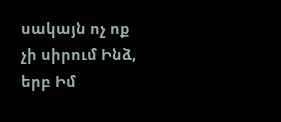սակայն ոչ ոք չի սիրում Ինձ, երբ Իմ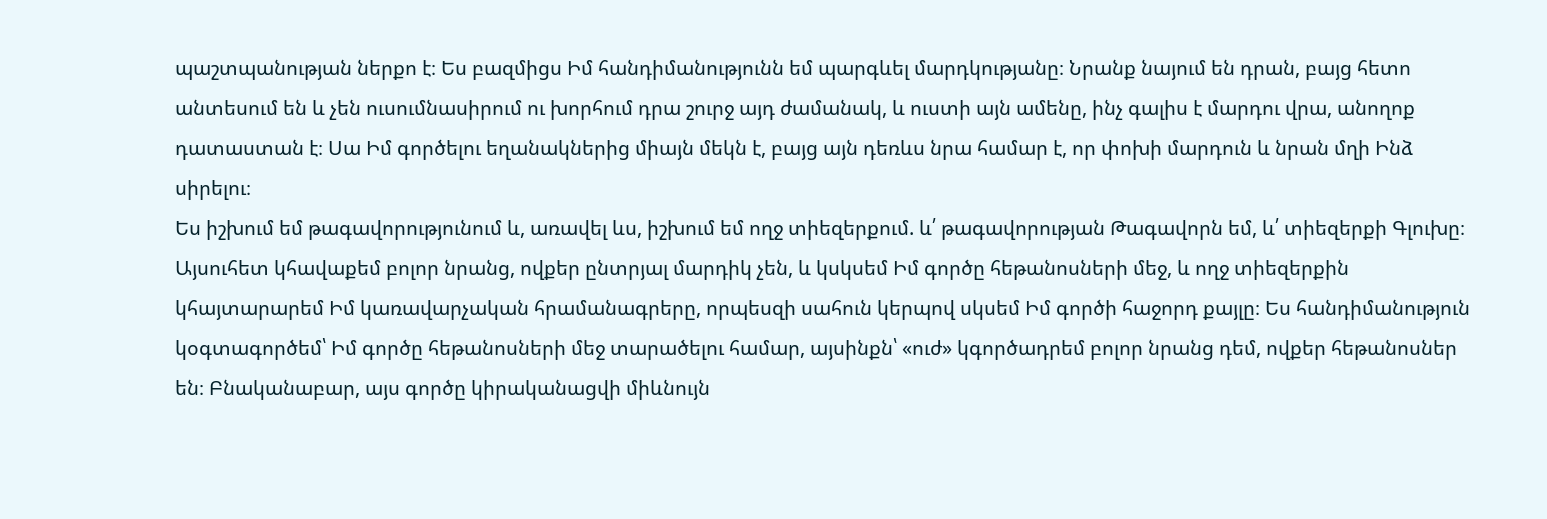պաշտպանության ներքո է։ Ես բազմիցս Իմ հանդիմանությունն եմ պարգևել մարդկությանը։ Նրանք նայում են դրան, բայց հետո անտեսում են և չեն ուսումնասիրում ու խորհում դրա շուրջ այդ ժամանակ, և ուստի այն ամենը, ինչ գալիս է մարդու վրա, անողոք դատաստան է։ Սա Իմ գործելու եղանակներից միայն մեկն է, բայց այն դեռևս նրա համար է, որ փոխի մարդուն և նրան մղի Ինձ սիրելու։
Ես իշխում եմ թագավորությունում և, առավել ևս, իշխում եմ ողջ տիեզերքում. և՛ թագավորության Թագավորն եմ, և՛ տիեզերքի Գլուխը։ Այսուհետ կհավաքեմ բոլոր նրանց, ովքեր ընտրյալ մարդիկ չեն, և կսկսեմ Իմ գործը հեթանոսների մեջ, և ողջ տիեզերքին կհայտարարեմ Իմ կառավարչական հրամանագրերը, որպեսզի սահուն կերպով սկսեմ Իմ գործի հաջորդ քայլը։ Ես հանդիմանություն կօգտագործեմ՝ Իմ գործը հեթանոսների մեջ տարածելու համար, այսինքն՝ «ուժ» կգործադրեմ բոլոր նրանց դեմ, ովքեր հեթանոսներ են։ Բնականաբար, այս գործը կիրականացվի միևնույն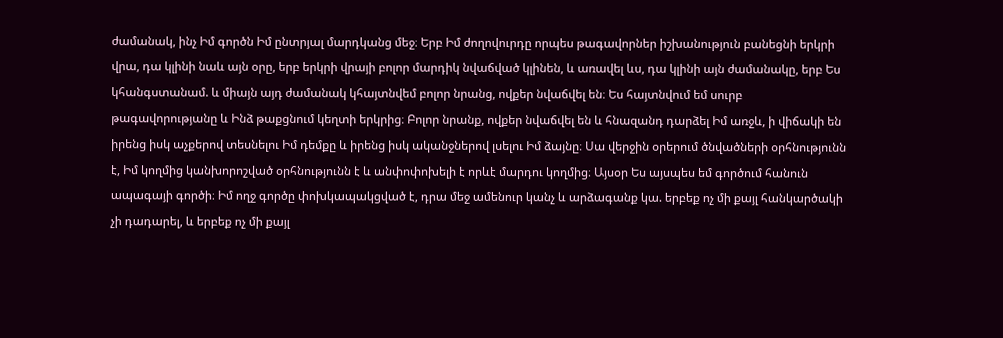ժամանակ, ինչ Իմ գործն Իմ ընտրյալ մարդկանց մեջ։ Երբ Իմ ժողովուրդը որպես թագավորներ իշխանություն բանեցնի երկրի վրա, դա կլինի նաև այն օրը, երբ երկրի վրայի բոլոր մարդիկ նվաճված կլինեն, և առավել ևս, դա կլինի այն ժամանակը, երբ Ես կհանգստանամ. և միայն այդ ժամանակ կհայտնվեմ բոլոր նրանց, ովքեր նվաճվել են։ Ես հայտնվում եմ սուրբ թագավորությանը և Ինձ թաքցնում կեղտի երկրից։ Բոլոր նրանք, ովքեր նվաճվել են և հնազանդ դարձել Իմ առջև, ի վիճակի են իրենց իսկ աչքերով տեսնելու Իմ դեմքը և իրենց իսկ ականջներով լսելու Իմ ձայնը։ Սա վերջին օրերում ծնվածների օրհնությունն է, Իմ կողմից կանխորոշված օրհնությունն է և անփոփոխելի է որևէ մարդու կողմից։ Այսօր Ես այսպես եմ գործում հանուն ապագայի գործի։ Իմ ողջ գործը փոխկապակցված է, դրա մեջ ամենուր կանչ և արձագանք կա. երբեք ոչ մի քայլ հանկարծակի չի դադարել, և երբեք ոչ մի քայլ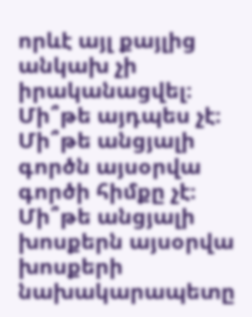որևէ այլ քայլից անկախ չի իրականացվել։ Մի՞թե այդպես չէ։ Մի՞թե անցյալի գործն այսօրվա գործի հիմքը չէ։ Մի՞թե անցյալի խոսքերն այսօրվա խոսքերի նախակարապետը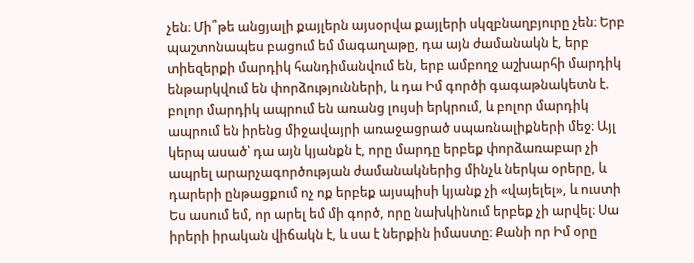չեն։ Մի՞թե անցյալի քայլերն այսօրվա քայլերի սկզբնաղբյուրը չեն։ Երբ պաշտոնապես բացում եմ մագաղաթը, դա այն ժամանակն է, երբ տիեզերքի մարդիկ հանդիմանվում են, երբ ամբողջ աշխարհի մարդիկ ենթարկվում են փորձությունների, և դա Իմ գործի գագաթնակետն է. բոլոր մարդիկ ապրում են առանց լույսի երկրում, և բոլոր մարդիկ ապրում են իրենց միջավայրի առաջացրած սպառնալիքների մեջ։ Այլ կերպ ասած՝ դա այն կյանքն է, որը մարդը երբեք փորձառաբար չի ապրել արարչագործության ժամանակներից մինչև ներկա օրերը, և դարերի ընթացքում ոչ ոք երբեք այսպիսի կյանք չի «վայելել», և ուստի Ես ասում եմ, որ արել եմ մի գործ, որը նախկինում երբեք չի արվել։ Սա իրերի իրական վիճակն է, և սա է ներքին իմաստը։ Քանի որ Իմ օրը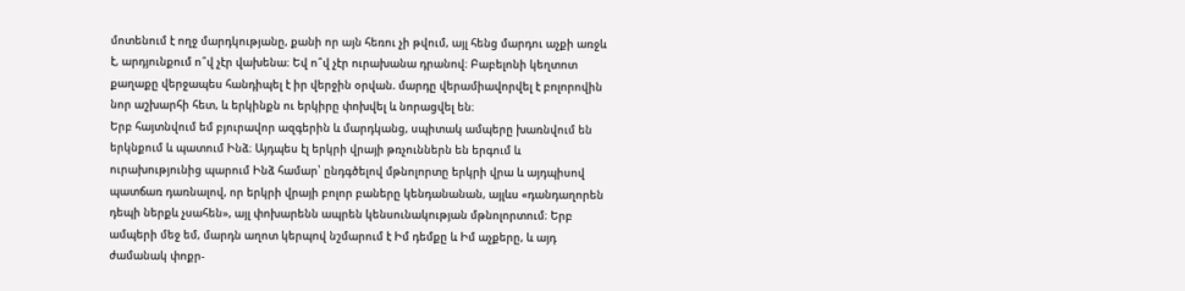մոտենում է ողջ մարդկությանը, քանի որ այն հեռու չի թվում, այլ հենց մարդու աչքի առջև է, արդյունքում ո՞վ չէր վախենա։ Եվ ո՞վ չէր ուրախանա դրանով։ Բաբելոնի կեղտոտ քաղաքը վերջապես հանդիպել է իր վերջին օրվան. մարդը վերամիավորվել է բոլորովին նոր աշխարհի հետ, և երկինքն ու երկիրը փոխվել և նորացվել են։
Երբ հայտնվում եմ բյուրավոր ազգերին և մարդկանց, սպիտակ ամպերը խառնվում են երկնքում և պատում Ինձ։ Այդպես էլ երկրի վրայի թռչուններն են երգում և ուրախությունից պարում Ինձ համար՝ ընդգծելով մթնոլորտը երկրի վրա և այդպիսով պատճառ դառնալով, որ երկրի վրայի բոլոր բաները կենդանանան, այլևս «դանդաղորեն դեպի ներքև չսահեն», այլ փոխարենն ապրեն կենսունակության մթնոլորտում։ Երբ ամպերի մեջ եմ, մարդն աղոտ կերպով նշմարում է Իմ դեմքը և Իմ աչքերը, և այդ ժամանակ փոքր-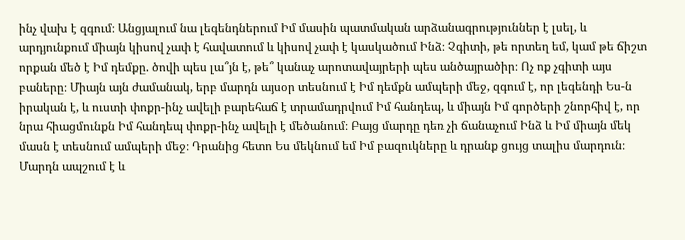ինչ վախ է զգում։ Անցյալում նա լեգենդներում Իմ մասին պատմական արձանագրություններ է լսել, և արդյունքում միայն կիսով չափ է հավատում և կիսով չափ է կասկածում Ինձ։ Չգիտի, թե որտեղ եմ, կամ թե ճիշտ որքան մեծ է Իմ դեմքը. ծովի պես լա՞յն է, թե՞ կանաչ արոտավայրերի պես անծայրածիր։ Ոչ ոք չգիտի այս բաները։ Միայն այն ժամանակ, երբ մարդն այսօր տեսնում է Իմ դեմքն ամպերի մեջ, զգում է, որ լեգենդի Ես-ն իրական է, և ուստի փոքր-ինչ ավելի բարեհաճ է տրամադրվում Իմ հանդեպ, և միայն Իմ գործերի շնորհիվ է, որ նրա հիացմունքն Իմ հանդեպ փոքր-ինչ ավելի է մեծանում։ Բայց մարդը դեռ չի ճանաչում Ինձ և Իմ միայն մեկ մասն է տեսնում ամպերի մեջ։ Դրանից հետո Ես մեկնում եմ Իմ բազուկները և դրանք ցույց տալիս մարդուն։ Մարդն ապշում է և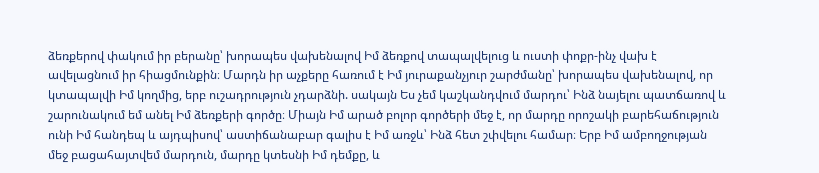ձեռքերով փակում իր բերանը՝ խորապես վախենալով Իմ ձեռքով տապալվելուց և ուստի փոքր-ինչ վախ է ավելացնում իր հիացմունքին։ Մարդն իր աչքերը հառում է Իմ յուրաքանչյուր շարժմանը՝ խորապես վախենալով, որ կտապալվի Իմ կողմից, երբ ուշադրություն չդարձնի. սակայն Ես չեմ կաշկանդվում մարդու՝ Ինձ նայելու պատճառով և շարունակում եմ անել Իմ ձեռքերի գործը։ Միայն Իմ արած բոլոր գործերի մեջ է, որ մարդը որոշակի բարեհաճություն ունի Իմ հանդեպ և այդպիսով՝ աստիճանաբար գալիս է Իմ առջև՝ Ինձ հետ շփվելու համար։ Երբ Իմ ամբողջության մեջ բացահայտվեմ մարդուն, մարդը կտեսնի Իմ դեմքը, և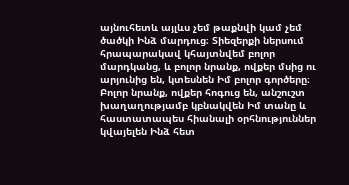այնուհետև այլևս չեմ թաքնվի կամ չեմ ծածկի Ինձ մարդուց։ Տիեզերքի ներսում հրապարակավ կհայտնվեմ բոլոր մարդկանց, և բոլոր նրանք, ովքեր մսից ու արյունից են, կտեսնեն Իմ բոլոր գործերը։ Բոլոր նրանք, ովքեր հոգուց են, անշուշտ խաղաղությամբ կբնակվեն Իմ տանը և հաստատապես հիանալի օրհնություններ կվայելեն Ինձ հետ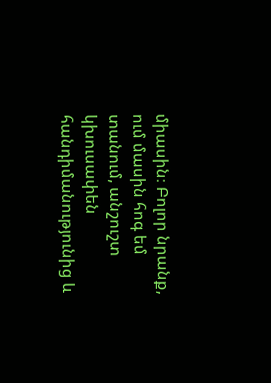միասին։ Բոլոր նրանք, ում մասին հոգ եմ տանում, անշուշտ կխուսափեն հանդիմանությունից և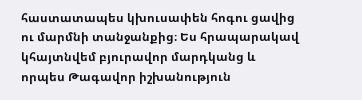հաստատապես կխուսափեն հոգու ցավից ու մարմնի տանջանքից։ Ես հրապարակավ կհայտնվեմ բյուրավոր մարդկանց և որպես Թագավոր իշխանություն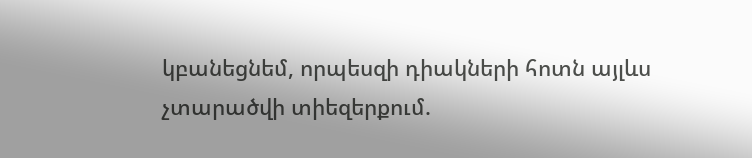կբանեցնեմ, որպեսզի դիակների հոտն այլևս չտարածվի տիեզերքում.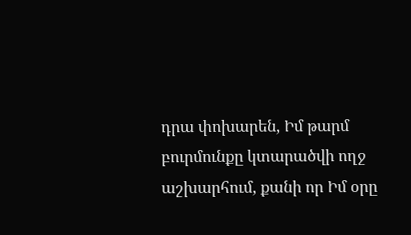դրա փոխարեն, Իմ թարմ բուրմունքը կտարածվի ողջ աշխարհում, քանի որ Իմ օրը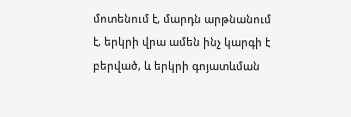մոտենում է, մարդն արթնանում է, երկրի վրա ամեն ինչ կարգի է բերված, և երկրի գոյատևման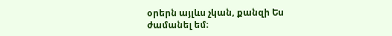օրերն այլևս չկան, քանզի Ես ժամանել եմ։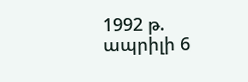1992 թ. ապրիլի 6